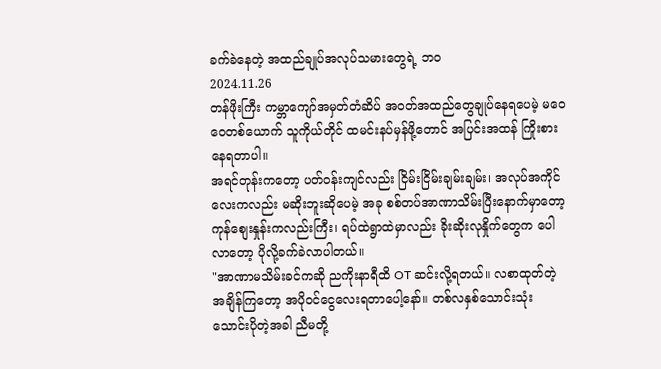ခက်ခဲနေတဲ့ အထည်ချုပ်အလုပ်သမားတွေရဲ့ ဘဝ
2024.11.26
တန်ဖိုးကြီး ကမ္ဘာကျော်အမှတ်တံဆိပ် အဝတ်အထည်တွေချုပ်နေရပေမဲ့ မဝေဝေတစ်ယောက် သူကိုယ်တိုင် ထမင်းနပ်မှန်ဖို့တောင် အပြင်းအထန် ကြိုးစားနေရတာပါ။
အရင်တုန်းကတော့ ပတ်ဝန်းကျင်လည်း ငြိမ်းငြိမ်းချမ်းချမ်း၊ အလုပ်အကိုင်လေးကလည်း မဆိုးဘူးဆိုပေမဲ့ အခု စစ်တပ်အာဏာသိမ်းပြီးနောက်မှာတော့ ကုန်စျေးနှုန်းကလည်းကြီး၊ ရပ်ထဲရွာထဲမှာလည်း ခိုးဆိုးလုနှိုက်တွေက ပေါလာတော့ ပိုလို့ခက်ခဲလာပါတယ်။
"အာဏာမသိမ်းခင်ကဆို ညကိုးနာရီထိ OT ဆင်းလို့ရတယ်။ လစာထုတ်တဲ့အချိန်ကြတော့ အပိုဝင်ငွေလေးရတာပေါ့နော်။ တစ်လနှစ်သောင်းသုံးသောင်းပိုတဲ့အခါ ညီမတို့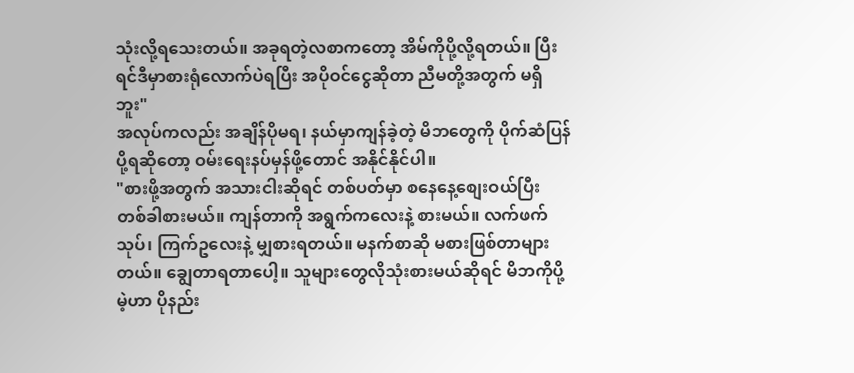သုံးလို့ရသေးတယ်။ အခုရတဲ့လစာကတော့ အိမ်ကိုပို့လို့ရတယ်။ ပြီးရင်ဒီမှာစားရုံလောက်ပဲရပြီး အပိုဝင်ငွေဆိုတာ ညီမတို့အတွက် မရှိဘူး"
အလုပ်ကလည်း အချိန်ပိုမရ၊ နယ်မှာကျန်ခဲ့တဲ့ မိဘတွေကို ပိုက်ဆံပြန်ပို့ရဆိုတော့ ဝမ်းရေးနပ်မှန်ဖို့တောင် အနိုင်နိုင်ပါ။
"စားဖို့အတွက် အသားငါးဆိုရင် တစ်ပတ်မှာ စနေနေ့စျေးဝယ်ပြီး တစ်ခါစားမယ်။ ကျန်တာကို အရွက်ကလေးနဲ့ စားမယ်။ လက်ဖက်သုပ်၊ ကြက်ဥလေးနဲ့ မျှစားရတယ်။ မနက်စာဆို မစားဖြစ်တာများတယ်။ ချွေတာရတာပေါ့။ သူများတွေလိုသုံးစားမယ်ဆိုရင် မိဘကိုပို့မဲ့ဟာ ပိုနည်း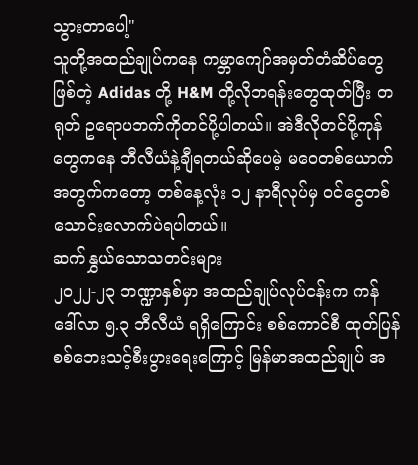သွားတာပေါ့"
သူတို့အထည်ချုပ်ကနေ ကမ္ဘာကျော်အမှတ်တံဆိပ်တွေဖြစ်တဲ့ Adidas တို့ H&M တို့လိုဘရန်းတွေထုတ်ပြီး တရုတ် ဥရောပဘက်ကိုတင်ပို့ပါတယ်။ အဲဒီလိုတင်ပို့ကုန်တွေကနေ ဘီလီယံနဲ့ချီရတယ်ဆိုပေမဲ့ မဝေတစ်ယောက်အတွက်ကတော့ တစ်နေ့လုံး ၁၂ နာရီလုပ်မှ ဝင်ငွေတစ်သောင်းလောက်ပဲရပါတယ်။
ဆက်နွှယ်သောသတင်းများ
၂၀၂၂-၂၃ ဘဏ္ဍာနှစ်မှာ အထည်ချုပ်လုပ်ငန်းက ကန် ဒေါ်လာ ၅.၃ ဘီလီယံ ရရှိကြောင်း စစ်ကောင်စီ ထုတ်ပြန်
စစ်ဘေးသင့်စီးပွားရေးကြောင့် မြန်မာအထည်ချုပ် အ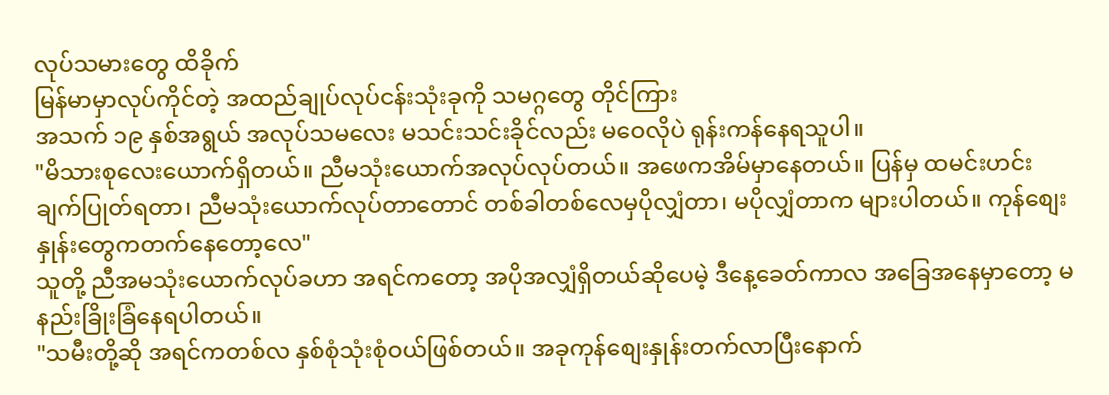လုပ်သမားတွေ ထိခိုက်
မြန်မာမှာလုပ်ကိုင်တဲ့ အထည်ချုပ်လုပ်ငန်းသုံးခုကို သမဂ္ဂတွေ တိုင်ကြား
အသက် ၁၉ နှစ်အရွယ် အလုပ်သမလေး မသင်းသင်းခိုင်လည်း မဝေလိုပဲ ရုန်းကန်နေရသူပါ။
"မိသားစုလေးယောက်ရှိတယ်။ ညီမသုံးယောက်အလုပ်လုပ်တယ်။ အဖေကအိမ်မှာနေတယ်။ ပြန်မှ ထမင်းဟင်းချက်ပြုတ်ရတာ၊ ညီမသုံးယောက်လုပ်တာတောင် တစ်ခါတစ်လေမှပိုလျှံတာ၊ မပိုလျှံတာက များပါတယ်။ ကုန်စျေးနှုန်းတွေကတက်နေတော့လေ"
သူတို့ ညီအမသုံးယောက်လုပ်ခဟာ အရင်ကတော့ အပိုအလျှံရှိတယ်ဆိုပေမဲ့ ဒီနေ့ခေတ်ကာလ အခြေအနေမှာတော့ မနည်းခြိုးခြံနေရပါတယ်။
"သမီးတို့ဆို အရင်ကတစ်လ နှစ်စုံသုံးစုံဝယ်ဖြစ်တယ်။ အခုကုန်စျေးနှုန်းတက်လာပြီးနောက်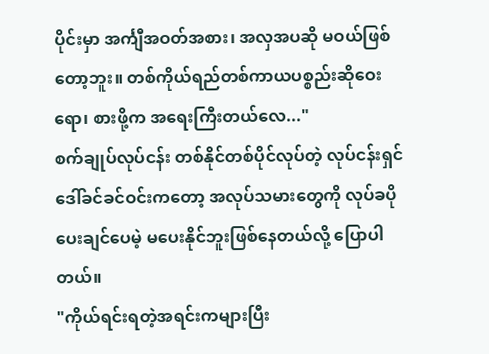ပိုင်းမှာ အင်္ကျီအဝတ်အစား၊ အလှအပဆို မဝယ်ဖြစ်တော့ဘူး။ တစ်ကိုယ်ရည်တစ်ကာယပစ္စည်းဆိုဝေးရော၊ စားဖို့က အရေးကြီးတယ်လေ..."
စက်ချုပ်လုပ်ငန်း တစ်နိုင်တစ်ပိုင်လုပ်တဲ့ လုပ်ငန်းရှင် ဒေါ်ခင်ခင်ဝင်းကတော့ အလုပ်သမားတွေကို လုပ်ခပိုပေးချင်ပေမဲ့ မပေးနိုင်ဘူးဖြစ်နေတယ်လို့ ပြောပါတယ်။
"ကိုယ်ရင်းရတဲ့အရင်းကများပြီး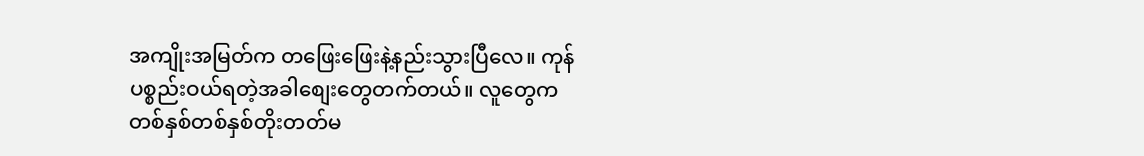အကျိုးအမြတ်က တဖြေးဖြေးနဲ့နည်းသွားပြီလေ။ ကုန်ပစ္စည်းဝယ်ရတဲ့အခါစျေးတွေတက်တယ်။ လူတွေက တစ်နှစ်တစ်နှစ်တိုးတတ်မ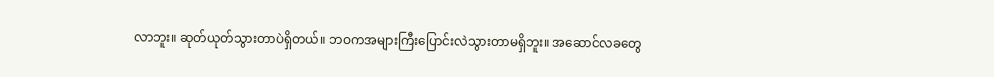လာဘူး။ ဆုတ်ယုတ်သွားတာပဲရှိတယ်။ ဘဝကအများကြီးပြောင်းလဲသွားတာမရှိဘူး။ အဆောင်လခတွေ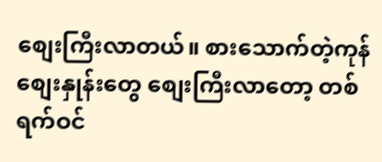စျေးကြီးလာတယ်။ စားသောက်တဲ့ကုန်စျေးနှုန်းတွေ စျေးကြီးလာတော့ တစ်ရက်ဝင်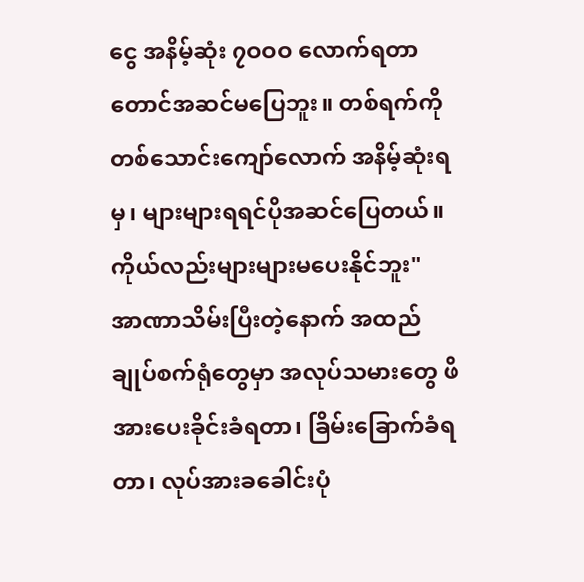ငွေ အနိမ့်ဆုံး ၇ဝဝဝ လောက်ရတာတောင်အဆင်မပြေဘူး။ တစ်ရက်ကို တစ်သောင်းကျော်လောက် အနိမ့်ဆုံးရမှ၊ များများရရင်ပိုအဆင်ပြေတယ်။ ကိုယ်လည်းများများမပေးနိုင်ဘူး"
အာဏာသိမ်းပြီးတဲ့နောက် အထည်ချုပ်စက်ရုံတွေမှာ အလုပ်သမားတွေ ဖိအားပေးခိုင်းခံရတာ၊ ခြိမ်းခြောက်ခံရတာ၊ လုပ်အားခခေါင်းပုံ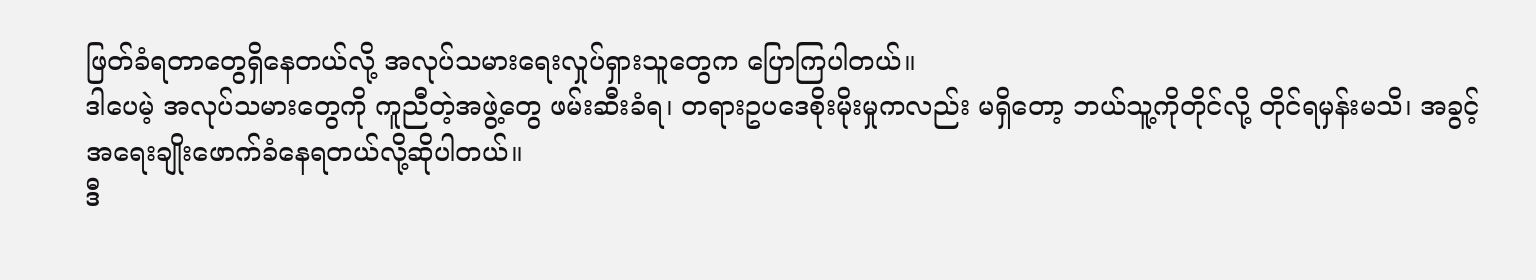ဖြတ်ခံရတာတွေရှိနေတယ်လို့ အလုပ်သမားရေးလှုပ်ရှားသူတွေက ပြောကြပါတယ်။
ဒါပေမဲ့ အလုပ်သမားတွေကို ကူညီတဲ့အဖွဲ့တွေ ဖမ်းဆီးခံရ၊ တရားဥပဒေစိုးမိုးမှုကလည်း မရှိတော့ ဘယ်သူ့ကိုတိုင်လို့ တိုင်ရမှန်းမသိ၊ အခွင့်အရေးချိုးဖောက်ခံနေရတယ်လို့ဆိုပါတယ်။
ဒီ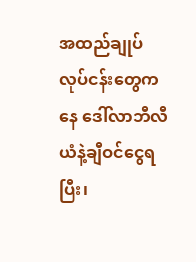အထည်ချုပ်လုပ်ငန်းတွေကနေ ဒေါ်လာဘီလီယံနဲ့ချီဝင်ငွေရပြီး၊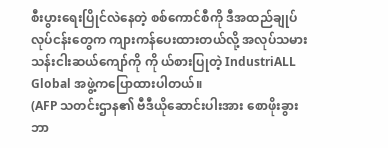စီးပွားရေးပြိုင်လဲနေတဲ့ စစ်ကောင်စီကို ဒီအထည်ချုပ်လုပ်ငန်းတွေက ကျားကန်ပေးထားတယ်လို့ အလုပ်သမားသန်းငါးဆယ်ကျော်ကို ကို ယ်စားပြုတဲ့ IndustriALL Global အဖွဲ့ကပြောထားပါတယ်။
(AFP သတင်းဌာန၏ ဗီဒီယိုဆောင်းပါးအား စောဖိုးခွား ဘာ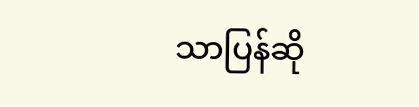သာပြန်ဆို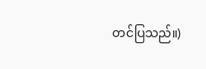တင်ပြသည်။)